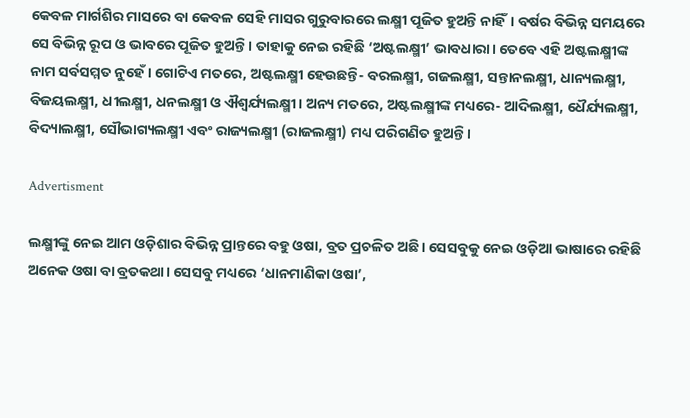କେବଳ ମାର୍ଗଶିର ମାସରେ ବା କେବଳ ସେହି ମାସର ଗୁରୁବାରରେ ଲକ୍ଷ୍ମୀ ପୂଜିତ ହୁଅନ୍ତି ନାହିଁ। ବର୍ଷର ବିଭିନ୍ନ ସମୟରେ ସେ ବିଭିନ୍ନ ରୂପ ଓ ଭାବରେ ପୂଜିତ ହୁଅନ୍ତି। ତାହାକୁ ନେଇ ରହିଛି ‘ଅଷ୍ଟଲକ୍ଷ୍ମୀ’ ଭାବଧାରା। ତେବେ ଏହି ଅଷ୍ଟଲକ୍ଷ୍ମୀଙ୍କ ନାମ ସର୍ବସମ୍ମତ ନୁହେଁ। ଗୋଟିଏ ମତରେ, ଅଷ୍ଟଲକ୍ଷ୍ମୀ ହେଉଛନ୍ତି- ବରଲକ୍ଷ୍ମୀ, ଗଜଲକ୍ଷ୍ମୀ, ସନ୍ତାନଲକ୍ଷ୍ମୀ, ଧାନ୍ୟଲକ୍ଷ୍ମୀ, ବିଜୟଲକ୍ଷ୍ମୀ, ଧୀଲକ୍ଷ୍ମୀ, ଧନଲକ୍ଷ୍ମୀ ଓ ଐଶ୍ୱର୍ଯ୍ୟଲକ୍ଷ୍ମୀ। ଅନ୍ୟ ମତରେ, ଅଷ୍ଟଲକ୍ଷ୍ମୀଙ୍କ ମଧ୍ୟରେ- ଆଦିଲକ୍ଷ୍ମୀ, ଧୈର୍ଯ୍ୟଲକ୍ଷ୍ମୀ, ବିଦ୍ୟାଲକ୍ଷ୍ମୀ, ସୌଭାଗ୍ୟଲକ୍ଷ୍ମୀ ଏବଂ ରାଜ୍ୟଲକ୍ଷ୍ମୀ (ରାଜଲକ୍ଷ୍ମୀ) ମଧ୍ୟ ପରିଗଣିତ ହୁଅନ୍ତି।

Advertisment

ଲକ୍ଷ୍ମୀଙ୍କୁ ନେଇ ଆମ ଓଡ଼ିଶାର ବିଭିନ୍ନ ପ୍ରାନ୍ତରେ ବହୁ ଓଷା, ବ୍ରତ ପ୍ରଚଳିତ ଅଛି। ସେସବୁକୁ ନେଇ ଓଡ଼ିଆ ଭାଷାରେ ରହିଛି ଅନେକ ଓଷା ବା ବ୍ରତକଥା। ସେସବୁ ମଧ୍ୟରେ ‘ଧାନମାଣିକା ଓଷା’,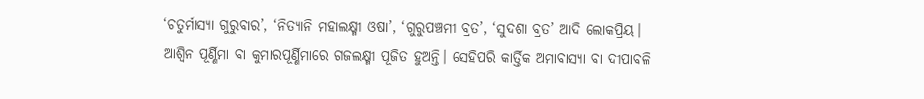‘ଚତୁର୍ମାସ୍ୟା ଗୁରୁବାର’, ‘ନିତ୍ୟାନି ମହାଲକ୍ଷ୍ମୀ ଓଷା’, ‘ଗୁରୁପଞ୍ଚମୀ ବ୍ରତ’, ‘ସୁଦଶା ବ୍ରତ’ ଆଦି ଲୋକପ୍ରିୟ। ଆଶ୍ୱିନ ପୂର୍ଣ୍ଣିମା ବା କୁମାରପୂର୍ଣ୍ଣିମାରେ ଗଜଲକ୍ଷ୍ମୀ ପୂଜିତ ହୁଅନ୍ତି। ସେହିପରି କାର୍ତ୍ତିକ ଅମାବାସ୍ୟା ବା ଦୀପାବଳି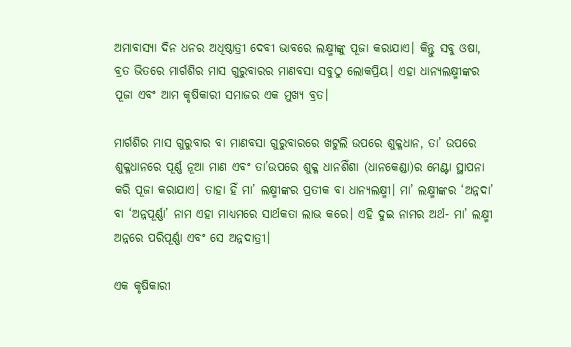ଅମାବାସ୍ୟା ଦିନ ଧନର ଅଧିଷ୍ଠାତ୍ରୀ ଦେବୀ ଭାବରେ ଲକ୍ଷ୍ମୀଙ୍କୁ ପୂଜା କରାଯାଏ। କିନ୍ତୁ ସବୁ ଓଷା, ବ୍ରତ ଭିତରେ ମାର୍ଗଶିର ମାସ ଗୁରୁବାରର ମାଣବସା ସବୁଠୁ ଲୋକପ୍ରିୟ। ଏହା ଧାନ୍ୟଲକ୍ଷ୍ମୀଙ୍କର ପୂଜା ଏବଂ ଆମ କୃଷିକାରୀ ସମାଜର ଏକ ମୁଖ୍ୟ ବ୍ରତ।

ମାର୍ଗଶିର ମାସ ଗୁରୁବାର ବା ମାଣବସା ଗୁରୁବାରରେ ଖଟୁଲି ଉପରେ ଶୁକ୍ଳଧାନ, ତା’ ଉପରେ ଶୁକ୍ଳଧାନରେ ପୂର୍ଣ୍ଣ ନୂଆ ମାଣ ଏବଂ ତା’ଉପରେ ଶୁକ୍ଳ ଧାନଶିଁଶା (ଧାନକେଣ୍ଡା)ର ମେଣ୍ଟା ସ୍ଥାପନା କରି ପୂଜା କରାଯାଏ। ତାହା ହିଁ ମା’ ଲକ୍ଷ୍ମୀଙ୍କର ପ୍ରତୀକ ବା ଧାନ୍ୟଲକ୍ଷ୍ମୀ। ମା’ ଲକ୍ଷ୍ମୀଙ୍କର ‘ଅନ୍ନଦା’ ବା ‘ଅନ୍ନପୂର୍ଣ୍ଣା’ ନାମ ଏହା ମାଧ୍ୟମରେ ସାର୍ଥକତା ଲାଭ କରେ। ଏହି ଦୁଇ ନାମର ଅର୍ଥ- ମା’ ଲକ୍ଷ୍ମୀ ଅନ୍ନରେ ପରିପୂର୍ଣ୍ଣା ଏବଂ ସେ ଅନ୍ନଦାତ୍ରୀ।

ଏକ କୃଷିକାରୀ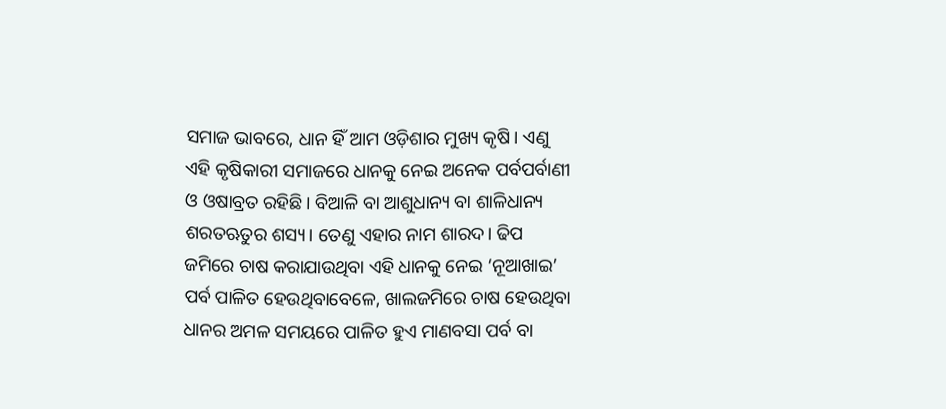ସମାଜ ଭାବରେ, ଧାନ ହିଁ ଆମ ଓଡ଼ିଶାର ମୁଖ୍ୟ କୃଷି। ଏଣୁ ଏହି କୃଷିକାରୀ ସମାଜରେ ଧାନକୁ ନେଇ ଅନେକ ପର୍ବପର୍ବାଣୀ ଓ ଓଷାବ୍ରତ ରହିଛି। ବିଆଳି ବା ଆଶୁଧାନ୍ୟ ବା ଶାଳିଧାନ୍ୟ ଶରତଋତୁର ଶସ୍ୟ। ତେଣୁ ଏହାର ନାମ ଶାରଦ। ଢିପ ଜମିରେ ଚାଷ କରାଯାଉଥିବା ଏହି ଧାନକୁ ନେଇ ‘ନୂଆଖାଇ’ ପର୍ବ ପାଳିତ ହେଉଥିବାବେଳେ, ଖାଲଜମିରେ ଚାଷ ହେଉଥିବା ଧାନର ଅମଳ ସମୟରେ ପାଳିତ ହୁଏ ମାଣବସା ପର୍ବ ବା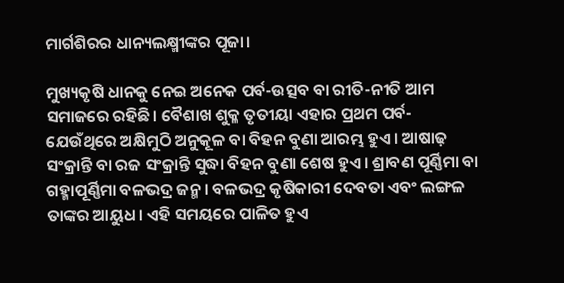ମାର୍ଗଶିରର ଧାନ୍ୟଲକ୍ଷ୍ମୀଙ୍କର ପୂଜା।

ମୁଖ୍ୟକୃଷି ଧାନକୁ ନେଇ ଅନେକ ପର୍ବ-ଉତ୍ସବ ବା ରୀତି-ନୀତି ଆମ ସମାଜରେ ରହିଛି। ବୈଶାଖ ଶୁକ୍ଳ ତୃତୀୟା ଏହାର ପ୍ରଥମ ପର୍ବ- ଯେଉଁଥିରେ ଅକ୍ଷିମୁଠି ଅନୁକୂଳ ବା ବିହନ ବୁଣା ଆରମ୍ଭ ହୁଏ। ଆଷାଢ଼ ସଂକ୍ରାନ୍ତି ବା ରଜ ସଂକ୍ରାନ୍ତି ସୁଦ୍ଧା ବିହନ ବୁଣା ଶେଷ ହୁଏ। ଶ୍ରାବଣ ପୂର୍ଣ୍ଣିମା ବା ଗହ୍ମାପୂର୍ଣ୍ଣିମା ବଳଭଦ୍ର ଜନ୍ମ। ବଳଭଦ୍ର କୃଷିକାରୀ ଦେବତା ଏବଂ ଲଙ୍ଗଳ ତାଙ୍କର ଆୟୁଧ। ଏହି ସମୟରେ ପାଳିତ ହୁଏ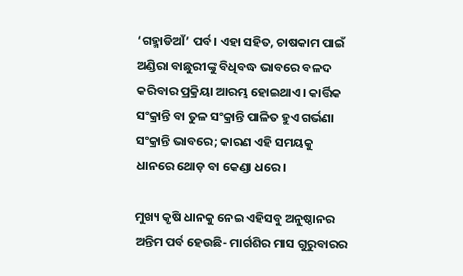‘ଗହ୍ମାଡିଆଁ’ ପର୍ବ। ଏହା ସହିତ, ଚାଷକାମ ପାଇଁ ଅଣ୍ଡିରା ବାଛୁରୀଙ୍କୁ ବିଧିବଦ୍ଧ ଭାବରେ ବଳଦ କରିବାର ପ୍ରକ୍ରିୟା ଆରମ୍ଭ ହୋଇଥାଏ। କାର୍ତ୍ତିକ ସଂକ୍ରାନ୍ତି ବା ତୁଳ ସଂକ୍ରାନ୍ତି ପାଳିତ ହୁଏ ଗର୍ଭଣା ସଂକ୍ରାନ୍ତି ଭାବରେ; କାରଣ ଏହି ସମୟକୁ ଧାନରେ ଥୋଡ଼ ବା କେଣ୍ଡା ଧରେ।

ମୁଖ୍ୟ କୃଷି ଧାନକୁ ନେଇ ଏହିସବୁ ଅନୁଷ୍ଠାନର ଅନ୍ତିମ ପର୍ବ ହେଉଛି- ମାର୍ଗଶିର ମାସ ଗୁରୁବାରର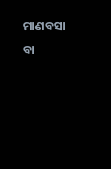ମାଣବସା ବା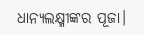ଧାନ୍ୟଲକ୍ଷ୍ମୀଙ୍କର ପୂଜା।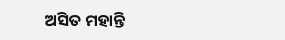ଅସିତ ମହାନ୍ତି